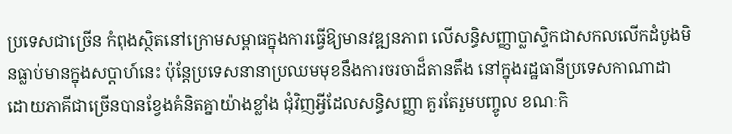ប្រទេសជាច្រើន កំពុងស្ថិតនៅក្រោមសម្ពាធក្នុងការធ្វើឱ្យមានវឌ្ឍនភាព លើសន្ធិសញ្ញាប្លាស្ទិកជាសកលលើកដំបូងមិនធ្លាប់មានក្នុងសប្តាហ៍នេះ ប៉ុន្តែប្រទេសនានាប្រឈមមុខនឹងការចរចាដ៏តានតឹង នៅក្នុងរដ្ឋធានីប្រទេសកាណាដា ដោយភាគីជាច្រើនបានខ្វែងគំនិតគ្នាយ៉ាងខ្លាំង ជុំវិញអ្វីដែលសន្ធិសញ្ញា គួរតែរួមបញ្ចូល ខណៈកិ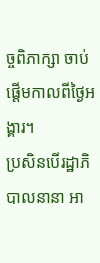ច្ចពិភាក្សា ចាប់ផ្តើមកាលពីថ្ងៃអង្គារ។
ប្រសិនបើរដ្ឋាភិបាលនានា អា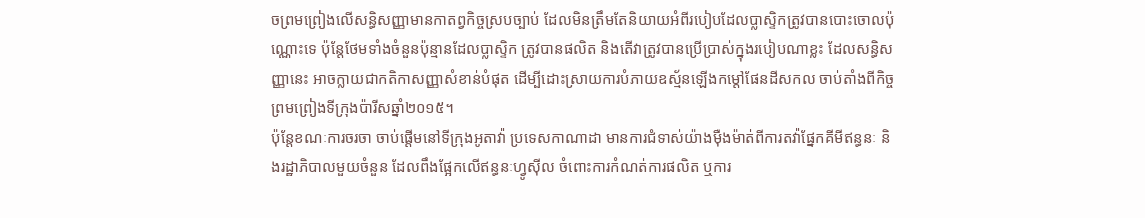ចព្រមព្រៀងលើសន្ធិសញ្ញាមានកាតព្វកិច្ចស្របច្បាប់ ដែលមិនត្រឹមតែនិយាយអំពីរបៀបដែលប្លាស្ទិកត្រូវបានបោះចោលប៉ុណ្ណោះទេ ប៉ុន្តែថែមទាំងចំនួនប៉ុន្មានដែលប្លាស្ទិក ត្រូវបានផលិត និងតើវាត្រូវបានប្រើប្រាស់ក្នុងរបៀបណាខ្លះ ដែលសន្ធិសញ្ញានេះ អាចក្លាយជាកតិកាសញ្ញាសំខាន់បំផុត ដើម្បីដោះស្រាយការបំភាយឧស្ម័នឡើងកម្តៅផែនដីសកល ចាប់តាំងពីកិច្ចព្រមព្រៀងទីក្រុងប៉ារីសឆ្នាំ២០១៥។
ប៉ុន្តែខណៈការចរចា ចាប់ផ្តើមនៅទីក្រុងអូតាវ៉ា ប្រទេសកាណាដា មានការជំទាស់យ៉ាងម៉ឺងម៉ាត់ពីការតវ៉ាផ្នែកគីមីឥន្ធនៈ និងរដ្ឋាភិបាលមួយចំនួន ដែលពឹងផ្អែកលើឥន្ធនៈហ្វូស៊ីល ចំពោះការកំណត់ការផលិត ឬការ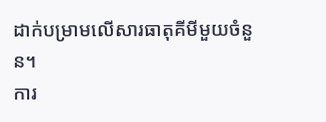ដាក់បម្រាមលើសារធាតុគីមីមួយចំនួន។
ការ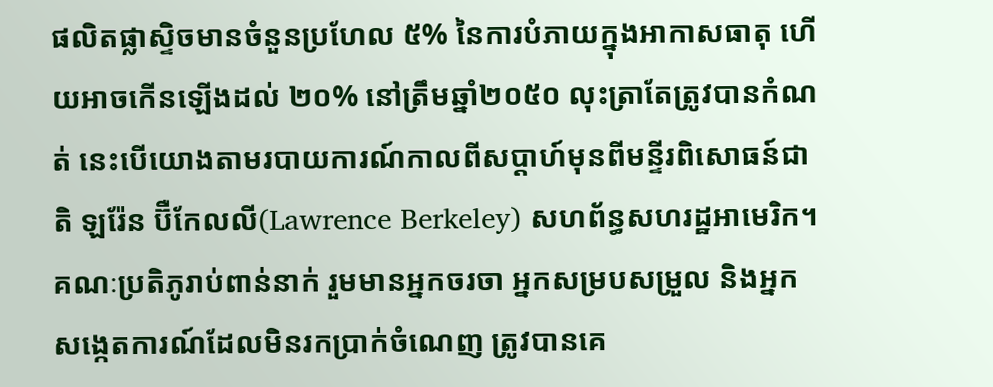ផលិតផ្លាស្ទិចមានចំនួនប្រហែល ៥% នៃការបំភាយក្នុងអាកាសធាតុ ហើយអាចកើនឡើងដល់ ២០% នៅត្រឹមឆ្នាំ២០៥០ លុះត្រាតែត្រូវបានកំណត់ នេះបើយោងតាមរបាយការណ៍កាលពីសប្តាហ៍មុនពីមន្ទីរពិសោធន៍ជាតិ ឡរ៉ែន ប៊ឺកែលលី(Lawrence Berkeley) សហព័ន្ធសហរដ្ឋអាមេរិក។
គណៈប្រតិភូរាប់ពាន់នាក់ រួមមានអ្នកចរចា អ្នកសម្របសម្រួល និងអ្នកសង្កេតការណ៍ដែលមិនរកប្រាក់ចំណេញ ត្រូវបានគេ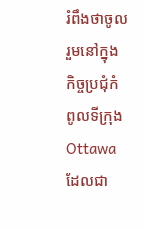រំពឹងថាចូលរួមនៅក្នុងកិច្ចប្រជុំកំពូលទីក្រុង Ottawa ដែលជា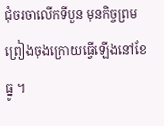ជុំចរចាលើកទីបួន មុនកិច្ចព្រមព្រៀងចុងក្រោយធ្វើឡើងនៅខែធ្នូ ។